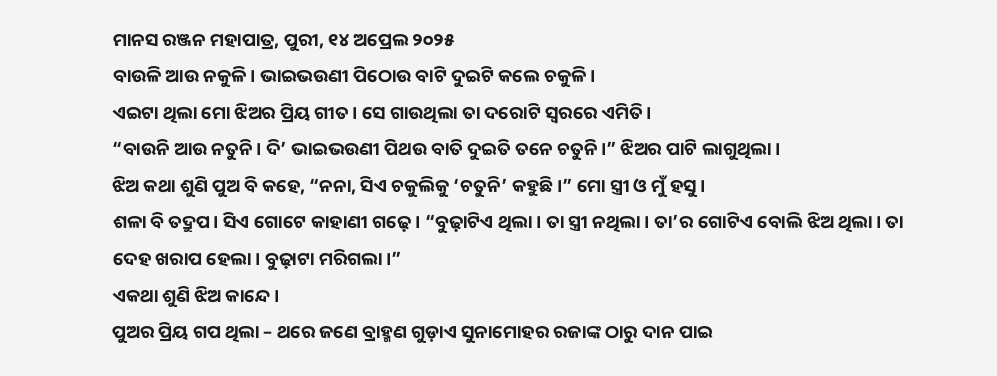ମାନସ ରଞ୍ଜନ ମହାପାତ୍ର, ପୁରୀ, ୧୪ ଅପ୍ରେଲ ୨୦୨୫
ବାଉଳି ଆଉ ନକୁଳି। ଭାଇଭଉଣୀ ପିଠୋଉ ବାଟି ଦୁଇଟି କଲେ ଚକୁଳି।
ଏଇଟା ଥିଲା ମୋ ଝିଅର ପ୍ରିୟ ଗୀତ। ସେ ଗାଉଥିଲା ତା ଦରୋଟି ସ୍ୱରରେ ଏମିତି।
“ବାଉନି ଆଉ ନତୁନି। ଦି’ ଭାଇଭଉଣୀ ପିଥଉ ବାତି ଦୁଇତି ତନେ ଚତୁନି।” ଝିଅର ପାଟି ଲାଗୁଥିଲା।
ଝିଅ କଥା ଶୁଣି ପୁଅ ବି କହେ, “ନନା, ସିଏ ଚକୁଲିକୁ ‘ଚତୁନି’ କହୁଛି।” ମୋ ସ୍ତ୍ରୀ ଓ ମୁଁ ହସୁ।
ଶଳା ବି ତଦ୍ରୁପ। ସିଏ ଗୋଟେ କାହାଣୀ ଗଢ଼େ। “ବୁଢ଼ାଟିଏ ଥିଲା। ତା ସ୍ତ୍ରୀ ନଥିଲା। ତା’ର ଗୋଟିଏ ବୋଲି ଝିଅ ଥିଲା। ତା ଦେହ ଖରାପ ହେଲା। ବୁଢ଼ାଟା ମରିଗଲା।”
ଏକଥା ଶୁଣି ଝିଅ କାନ୍ଦେ।
ପୁଅର ପ୍ରିୟ ଗପ ଥିଲା – ଥରେ ଜଣେ ବ୍ରାହ୍ମଣ ଗୁଡ଼ାଏ ସୁନାମୋହର ରଜାଙ୍କ ଠାରୁ ଦାନ ପାଇ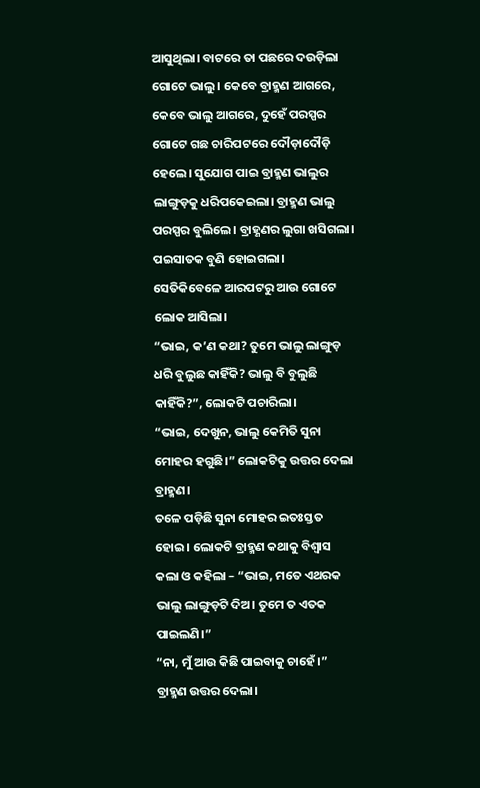ଆସୁଥିଲା। ବାଟରେ ତା ପଛରେ ଦଉଡ଼ିଲା ଗୋଟେ ଭାଲୁ। କେବେ ବ୍ରାହ୍ମଣ ଆଗରେ, କେବେ ଭାଲୁ ଆଗରେ, ଦୁହେଁ ପରସ୍ପର ଗୋଟେ ଗଛ ଚାରିପଟରେ ଦୌଡ଼ାଦୌଡ଼ି ହେଲେ। ସୁଯୋଗ ପାଇ ବ୍ରାହ୍ମଣ ଭାଲୁର ଲାଙ୍ଗୁଡ଼କୁ ଧରିପକେଇଲା। ବ୍ରାହ୍ମଣ ଭାଲୁ ପରସ୍ପର ବୁଲିଲେ। ବ୍ରାହ୍ଣଣର ଲୁଗା ଖସିଗଲା। ପଇସାତକ ବୁଣି ହୋଇଗଲା। ସେତିକିବେଳେ ଆରପଟରୁ ଆଉ ଗୋଟେ ଲୋକ ଆସିଲା।
“ଭାଇ, କ’ଣ କଥା? ତୁମେ ଭାଲୁ ଲାଙ୍ଗୁଡ଼ ଧରି ବୁଲୁଛ କାହିଁକି? ଭାଲୁ ବି ବୁଲୁଛି କାହିଁକି?”, ଲୋକଟି ପଚାରିଲା।
“ଭାଇ, ଦେଖୁନ, ଭାଲୁ କେମିତି ସୁନା ମୋହର ହଗୁଛି।” ଲୋକଟିକୁ ଉତ୍ତର ଦେଲା ବ୍ରାହ୍ମଣ।
ତଳେ ପଡ଼ିଛି ସୁନା ମୋହର ଇତଃସ୍ତତ ହୋଇ। ଲୋକଟି ବ୍ରାହ୍ମଣ କଥାକୁ ବିଶ୍ୱାସ କଲା ଓ କହିଲା – “ଭାଇ, ମତେ ଏଥରକ ଭାଲୁ ଲାଙ୍ଗୁଡ଼ଟି ଦିଅ। ତୁମେ ତ ଏତକ ପାଇଲଣି।”
“ନା, ମୁଁ ଆଉ କିଛି ପାଇବାକୁ ଚାହେଁ।” ବ୍ରାହ୍ମଣ ଉତ୍ତର ଦେଲା।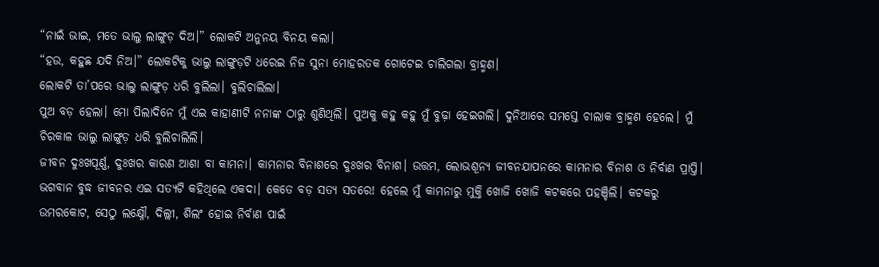“ନାଇଁ ଭାଇ, ମତେ ଭାଲୁ ଲାଙ୍ଗୁଡ଼ ଦିଅ।” ଲୋକଟି ଅନୁନୟ ବିନୟ କଲା।
“ହଉ, କହୁଛ ଯଦି ନିଅ।” ଲୋକଟିକୁ ଭାଲୁ ଲାଙ୍ଗୁଡ଼ଟି ଧରେଇ ନିଜ ସୁନା ମୋହରତକ ଗୋଟେଇ ଚାଲିଗଲା ବ୍ରାହ୍ମଣ।
ଲୋକଟି ତା’ପରେ ଭାଲୁ ଲାଙ୍ଗୁଡ଼ ଧରି ବୁଲିଲା। ବୁଲିଚାଲିଲା।
ପୁଅ ବଡ଼ ହେଲା। ମୋ ପିଲାଦିନେ ମୁଁ ଏଇ କାହାଣୀଟି ନନାଙ୍କ ଠାରୁ ଶୁଣିଥିଲି। ପୁଅକୁ କହୁ କହୁ ମୁଁ ବୁଢ଼ା ହେଇଗଲି। ଦୁନିଆରେ ସମସ୍ତେ ଚାଲାକ ବ୍ରାହ୍ମଣ ହେଲେ। ମୁଁ ଚିରକାଳ ଭାଲୁ ଲାଙ୍ଗୁଡ଼ ଧରି ବୁଲିଚାଲିଲି।
ଜୀବନ ଦୁଃଖପୂର୍ଣ୍ଣ, ଦୁଃଖର କାରଣ ଆଶା ବା କାମନା। କାମନାର ବିନାଶରେ ଦୁଃଖର ବିନାଶ। ଉତ୍ତମ, ଲୋଭଶୂନ୍ୟ ଜୀବନଯାପନରେ କାମନାର ବିନାଶ ଓ ନିର୍ବାଣ ପ୍ରାପ୍ତି।
ଭଗବାନ ବୁଦ୍ଧ ଜୀବନର ଏଇ ସତ୍ୟଟି କହିଥିଲେ ଏକଦା। କେତେ ବଡ଼ ସତ୍ୟ ସତରେ! ହେଲେ ମୁଁ କାମନାରୁ ମୁକ୍ତି ଖୋଜି ଖୋଜି କଟକରେ ପହଞ୍ଚିଲି। କଟକରୁ ଉମରକୋଟ, ସେଠୁ ଲକ୍ଷ୍ନୌ, ଦିଲ୍ଲୀ, ଶିଲଂ ହୋଇ ନିର୍ବାଣ ପାଇଁ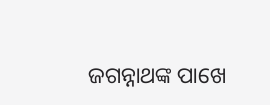ଜଗନ୍ନାଥଙ୍କ ପାଖେ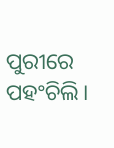ପୁରୀରେ ପହଂଚିଲି।